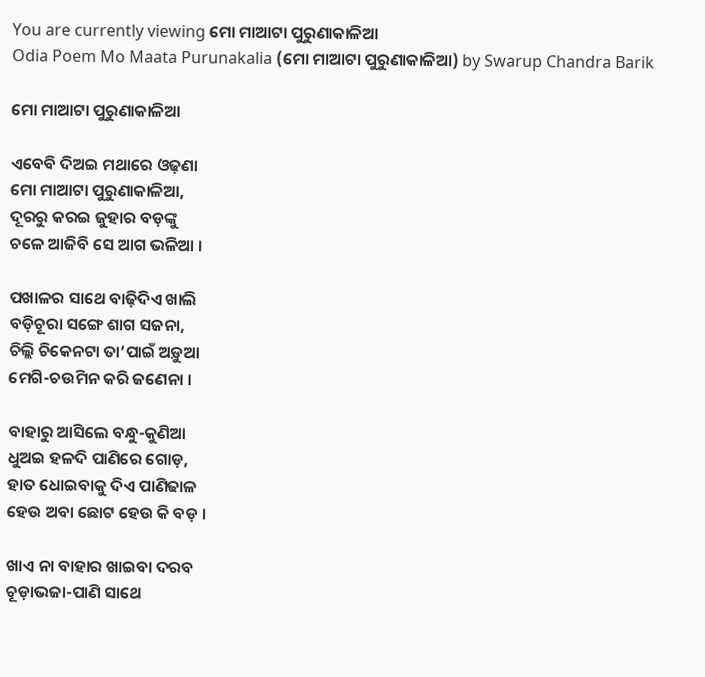You are currently viewing ମୋ ମାଆଟା ପୁରୁଣାକାଳିଆ
Odia Poem Mo Maata Purunakalia (ମୋ ମାଆଟା ପୁରୁଣାକାଳିଆ) by Swarup Chandra Barik

ମୋ ମାଆଟା ପୁରୁଣାକାଳିଆ

ଏବେବି ଦିଅଇ ମଥାରେ ଓଢ଼ଣା
ମୋ ମାଆଟା ପୁରୁଣାକାଳିଆ,
ଦୂରରୁ କରଇ ଜୁହାର ବଡ଼ଙ୍କୁ
ଚଳେ ଆଜିବି ସେ ଆଗ ଭଳିଆ ।

ପଖାଳର ସାଥେ ବାଢ଼ିଦିଏ ଖାଲି
ବଡ଼ିଚୂରା ସଙ୍ଗେ ଶାଗ ସଜନା,
ଚିଲ୍ଲି ଚିକେନଟା ତା’ପାଇଁ ଅଡ଼ୁଆ
ମେଗି-ଚଉମିନ କରି ଜଣେନା ।

ବାହାରୁ ଆସିଲେ ବନ୍ଧୁ-କୁଣିଆ
ଧୁଅଇ ହଳଦି ପାଣିରେ ଗୋଡ଼,
ହାତ ଧୋଇବାକୁ ଦିଏ ପାଣିଢାଳ
ହେଉ ଅବା ଛୋଟ ହେଉ କି ବଡ଼ ।

ଖାଏ ନା ବାହାର ଖାଇବା ଦରବ
ଚୂଡ଼ାଭଜା-ପାଣି ସାଥେ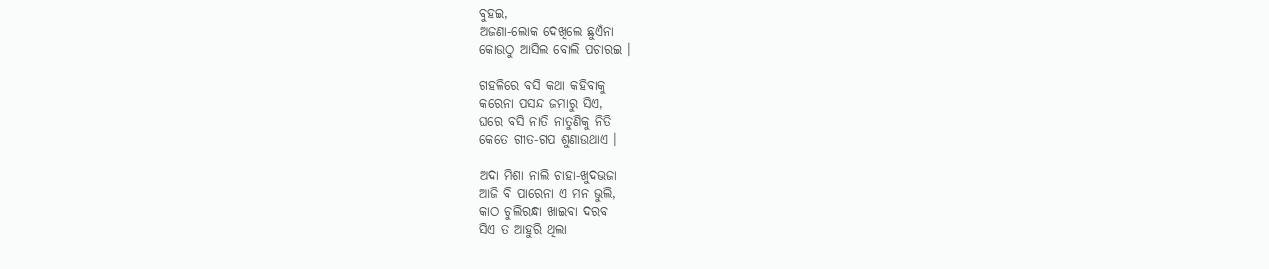ବୁହଇ,
ଅଜଣା-ଲୋକ ଦେଖିଲେ ଛୁଏଁନା
କୋଉଠୁ ଆସିଲ ବୋଲି ପଚାରଇ ।

ଗହଳିରେ ବସି କଥା କହିବାକୁ
କରେନା ପସନ୍ଦ ଜମାରୁ ସିଏ,
ଘରେ ବସି ନାତି ନାତୁଣିକୁ ନିତି
କେତେ ଗୀତ-ଗପ ଶୁଣାଉଥାଏ ।

ଅଦା ମିଶା ନାଲି ଚାହା-ଖୁଦଭଜା
ଆଜି ବି ପାରେନା ଏ ମନ ଭୁଲି,
କାଠ ଚୁଲିରନ୍ଧା ଖାଇବା ଦରବ
ସିଏ ତ ଆହୁରି ଥିଲା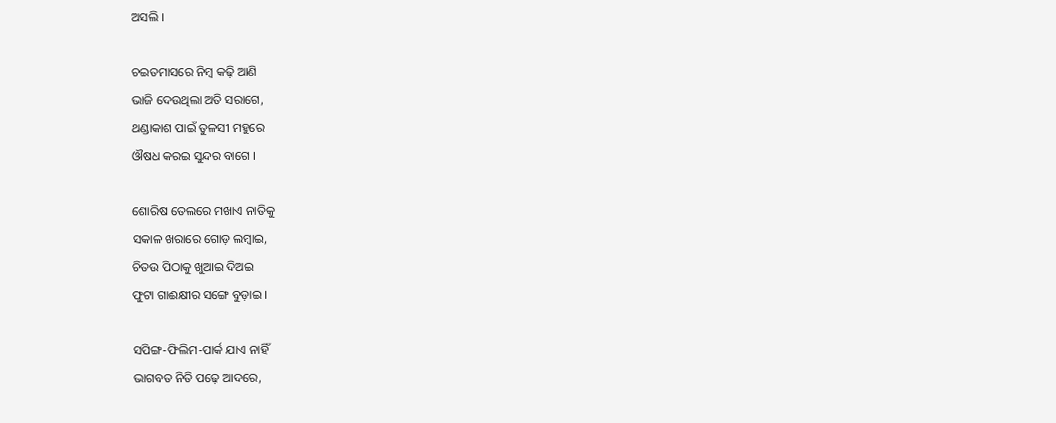ଅସଲି ।

ଚଇତମାସରେ ନିମ୍ବ କଢ଼ି ଆଣି
ଭାଜି ଦେଉଥିଲା ଅତି ସରାଗେ,
ଥଣ୍ଡାକାଶ ପାଇଁ ତୁଳସୀ ମହୁରେ
ଔଷଧ କରଇ ସୁନ୍ଦର ବାଗେ ।

ଶୋରିଷ ତେଲରେ ମଖାଏ ନାତିକୁ
ସକାଳ ଖରାରେ ଗୋଡ଼ ଲମ୍ବାଇ,
ଚିତଉ ପିଠାକୁ ଖୁଆଇ ଦିଅଇ
ଫୁଟା ଗାଈକ୍ଷୀର ସଙ୍ଗେ ବୁଡ଼ାଇ ।

ସପିଙ୍ଗ-ଫିଲିମ-ପାର୍କ ଯାଏ ନାହିଁ
ଭାଗବତ ନିତି ପଢ଼େ ଆଦରେ,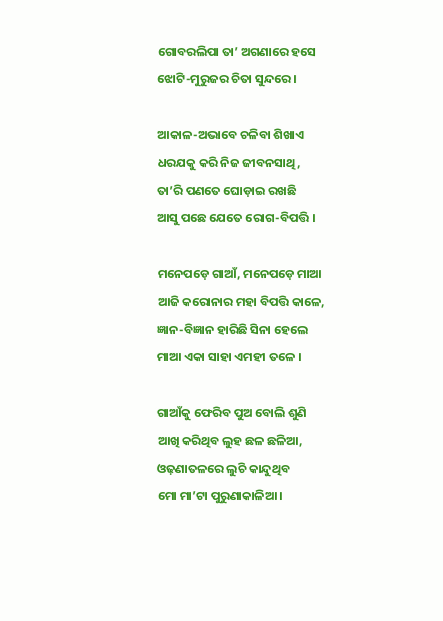ଗୋବରଲିପା ତା’ ଅଗଣାରେ ହସେ
ଝୋଟି-ମୁରୁଜର ଚିତା ସୁନ୍ଦରେ ।

ଆକାଳ-ଅଭାବେ ଚଳିବା ଶିଖାଏ
ଧରଯକୁ କରି ନିଜ ଜୀବନସାଥି,
ତା’ରି ପଣତେ ଘୋଡ଼ାଇ ରଖଛି
ଆସୁ ପଛେ ଯେତେ ରୋଗ-ବିପତ୍ତି ।

ମନେପଡ଼େ ଗାଆଁ, ମନେପଡ଼େ ମାଆ
ଆଜି କରୋନାର ମହା ବିପତ୍ତି କାଳେ,
ଜ୍ଞାନ-ବିଜ୍ଞାନ ହାରିଛି ସିନା ହେଲେ
ମାଆ ଏକା ସାହା ଏମହୀ ତଳେ ।

ଗାଆଁକୁ ଫେରିବ ପୁଅ ବୋଲି ଶୁଣି
ଆଖି କରିଥିବ ଲୁହ ଛଳ ଛଳିଆ,
ଓଢ଼ଣାତଳରେ ଲୁଚି କାନ୍ଦୁଥିବ
ମୋ ମା’ଟା ପୁରୁଣାକାଳିଆ ।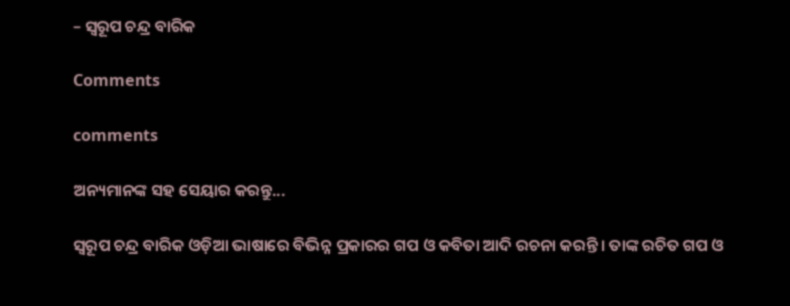– ସ୍ୱରୂପ ଚନ୍ଦ୍ର ବାରିକ

Comments

comments

ଅନ୍ୟମାନଙ୍କ ସହ ସେୟାର କରନ୍ତୁ...

ସ୍ୱରୂପ ଚନ୍ଦ୍ର ବାରିକ ଓଡ଼ିଆ ଭାଷାରେ ବିଭିନ୍ନ ପ୍ରକାରର ଗପ ଓ କବିତା ଆଦି ରଚନା କରନ୍ତି । ତାଙ୍କ ରଚିତ ଗପ ଓ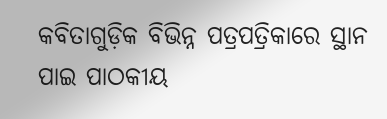କବିତାଗୁଡ଼ିକ ବିଭିନ୍ନ ପତ୍ରପତ୍ରିକାରେ ସ୍ଥାନ ପାଇ ପାଠକୀୟ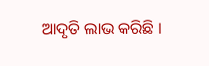ଆଦୃତି ଲାଭ କରିଛି ।